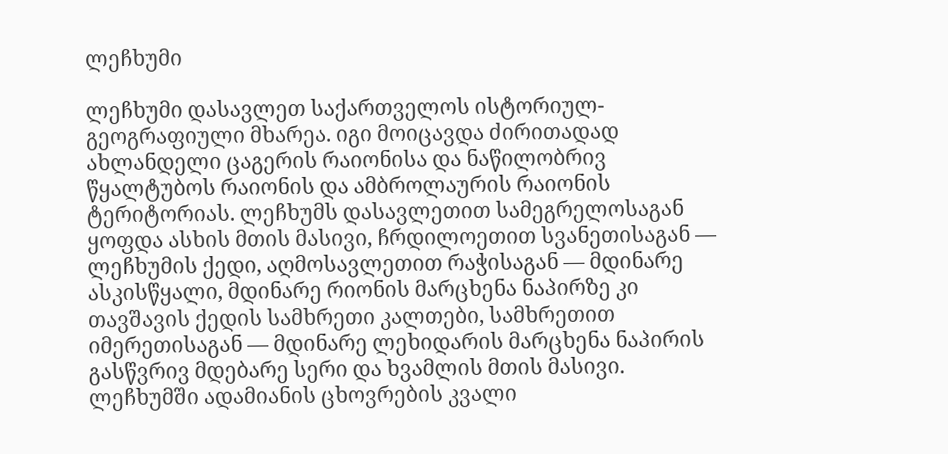ლეჩხუმი

ლეჩხუმი დასავლეთ საქართველოს ისტორიულ-გეოგრაფიული მხარეა. იგი მოიცავდა ძირითადად ახლანდელი ცაგერის რაიონისა და ნაწილობრივ წყალტუბოს რაიონის და ამბროლაურის რაიონის ტერიტორიას. ლეჩხუმს დასავლეთით სამეგრელოსაგან ყოფდა ასხის მთის მასივი, ჩრდილოეთით სვანეთისაგან — ლეჩხუმის ქედი, აღმოსავლეთით რაჭისაგან — მდინარე ასკისწყალი, მდინარე რიონის მარცხენა ნაპირზე კი თავშავის ქედის სამხრეთი კალთები, სამხრეთით იმერეთისაგან — მდინარე ლეხიდარის მარცხენა ნაპირის გასწვრივ მდებარე სერი და ხვამლის მთის მასივი. ლეჩხუმში ადამიანის ცხოვრების კვალი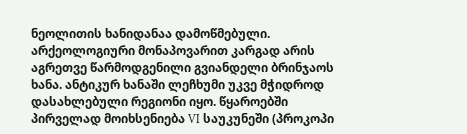ნეოლითის ხანიდანაა დამოწმებული. არქეოლოგიური მონაპოვარით კარგად არის აგრეთვე წარმოდგენილი გვიანდელი ბრინჯაოს ხანა. ანტიკურ ხანაში ლეჩხუმი უკვე მჭიდროდ დასახლებული რეგიონი იყო. წყაროებში პირველად მოიხსენიება VI საუკუნეში (პროკოპი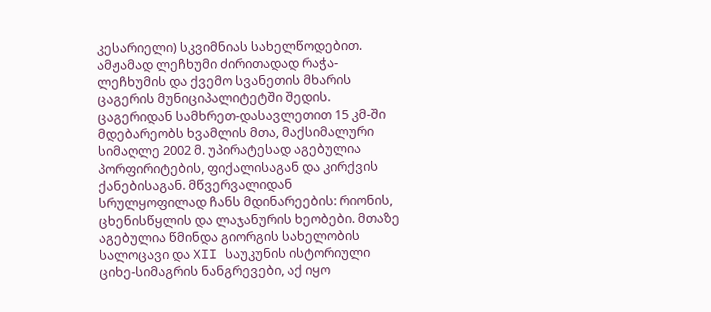კესარიელი) სკვიმნიას სახელწოდებით. ამჟამად ლეჩხუმი ძირითადად რაჭა-ლეჩხუმის და ქვემო სვანეთის მხარის ცაგერის მუნიციპალიტეტში შედის. ცაგერიდან სამხრეთ-დასავლეთით 15 კმ-ში მდებარეობს ხვამლის მთა, მაქსიმალური სიმაღლე 2002 მ. უპირატესად აგებულია პორფირიტების, ფიქალისაგან და კირქვის ქანებისაგან. მწვერვალიდან სრულყოფილად ჩანს მდინარეების: რიონის, ცხენისწყლის და ლაჯანურის ხეობები. მთაზე აგებულია წმინდა გიორგის სახელობის სალოცავი და XII საუკუნის ისტორიული ციხე-სიმაგრის ნანგრევები, აქ იყო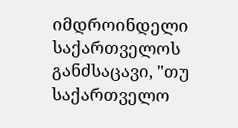იმდროინდელი საქართველოს განძსაცავი, "თუ საქართველო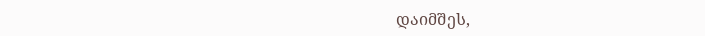დაიმშეს,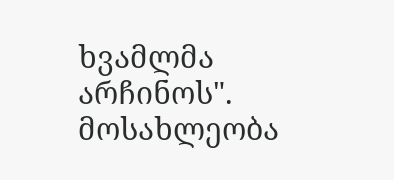ხვამლმა არჩინოს". მოსახლეობა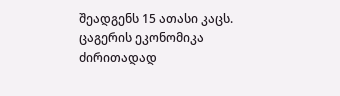შეადგენს 15 ათასი კაცს. ცაგერის ეკონომიკა ძირითადად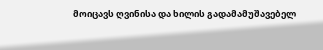მოიცავს ღვინისა და ხილის გადამამუშავებელ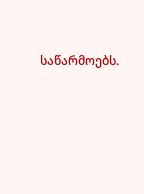საწარმოებს.